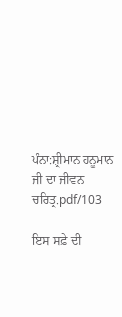ਪੰਨਾ:ਸ਼੍ਰੀਮਾਨ ਹਨੂਮਾਨ ਜੀ ਦਾ ਜੀਵਨ ਚਰਿਤ੍ਰ.pdf/103

ਇਸ ਸਫ਼ੇ ਦੀ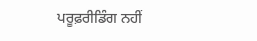ਪਰੂਫ਼ਰੀਡਿੰਗ ਨਹੀਂ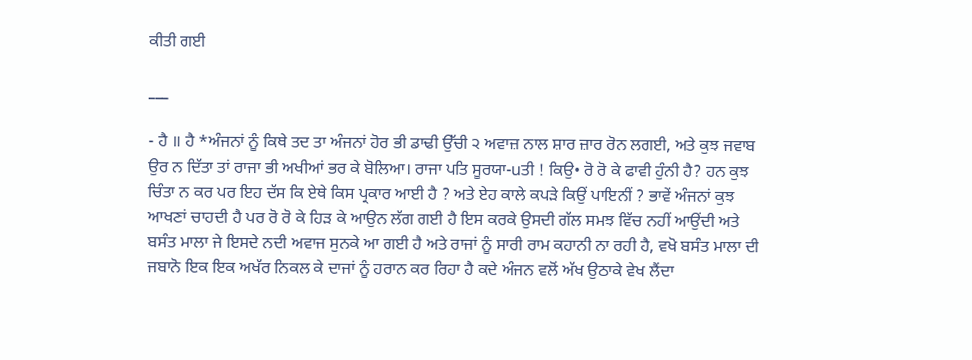ਕੀਤੀ ਗਈ

___

- ਹੈ ॥ ਹੈ *ਅੰਜਨਾਂ ਨੂੰ ਕਿਥੇ ਤਦ ਤਾ ਅੰਜਨਾਂ ਹੋਰ ਭੀ ਡਾਢੀ ਉੱਚੀ ੨ ਅਵਾਜ਼ ਨਾਲ ਸ਼ਾਰ ਜ਼ਾਰ ਰੋਨ ਲਗਈ, ਅਤੇ ਕੁਝ ਜਵਾਬ ਉਰ ਨ ਦਿੱਤਾ ਤਾਂ ਰਾਜਾ ਭੀ ਅਖੀਆਂ ਭਰ ਕੇ ਬੋਲਿਆ। ਰਾਜਾ ਪਤਿ ਸੂਰਯਾ-uਤੀ ! ਕਿਉ• ਰੋ ਰੋ ਕੇ ਫਾਵੀ ਹੁੰਨੀ ਹੈ? ਹਨ ਕੁਝ ਚਿੰਤਾ ਨ ਕਰ ਪਰ ਇਹ ਦੱਸ ਕਿ ਏਥੇ ਕਿਸ ਪ੍ਰਕਾਰ ਆਈ ਹੈ ? ਅਤੇ ਏਹ ਕਾਲੇ ਕਪੜੇ ਕਿਉਂ ਪਾਇਨੀਂ ? ਭਾਵੇਂ ਅੰਜਨਾਂ ਕੁਝ ਆਖਣਾਂ ਚਾਹਦੀ ਹੈ ਪਰ ਰੋ ਰੋ ਕੇ ਹਿੜ ਕੇ ਆਉਨ ਲੱਗ ਗਈ ਹੈ ਇਸ ਕਰਕੇ ਉਸਦੀ ਗੱਲ ਸਮਝ ਵਿੱਚ ਨਹੀਂ ਆਉਂਦੀ ਅਤੇ ਬਸੰਤ ਮਾਲਾ ਜੇ ਇਸਦੇ ਨਦੀ ਅਵਾਜ ਸੁਨਕੇ ਆ ਗਈ ਹੈ ਅਤੇ ਰਾਜਾਂ ਨੂੰ ਸਾਰੀ ਰਾਮ ਕਹਾਨੀ ਨਾ ਰਹੀ ਹੈ, ਵਖੋ ਬਸੰਤ ਮਾਲਾ ਦੀ ਜਬਾਨੋ ਇਕ ਇਕ ਅਖੱਰ ਨਿਕਲ ਕੇ ਦਾਜਾਂ ਨੂੰ ਹਰਾਨ ਕਰ ਰਿਹਾ ਹੈ ਕਦੇ ਅੰਜਨ ਵਲੋਂ ਅੱਖ ਉਠਾਕੇ ਵੇਖ ਲੈਂਦਾ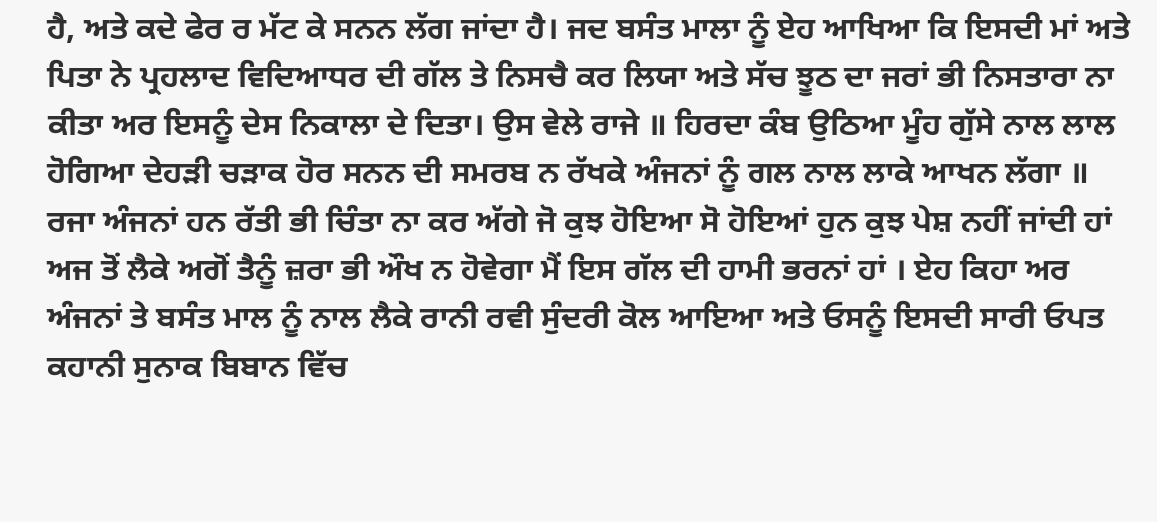ਹੈ, ਅਤੇ ਕਦੇ ਫੇਰ ਰ ਮੱਟ ਕੇ ਸਨਨ ਲੱਗ ਜਾਂਦਾ ਹੈ। ਜਦ ਬਸੰਤ ਮਾਲਾ ਨੂੰ ਏਹ ਆਖਿਆ ਕਿ ਇਸਦੀ ਮਾਂ ਅਤੇ ਪਿਤਾ ਨੇ ਪ੍ਰਹਲਾਦ ਵਿਦਿਆਧਰ ਦੀ ਗੱਲ ਤੇ ਨਿਸਚੈ ਕਰ ਲਿਯਾ ਅਤੇ ਸੱਚ ਝੂਠ ਦਾ ਜਰਾਂ ਭੀ ਨਿਸਤਾਰਾ ਨਾ ਕੀਤਾ ਅਰ ਇਸਨੂੰ ਦੇਸ ਨਿਕਾਲਾ ਦੇ ਦਿਤਾ। ਉਸ ਵੇਲੇ ਰਾਜੇ ॥ ਹਿਰਦਾ ਕੰਬ ਉਠਿਆ ਮੂੰਹ ਗੁੱਸੇ ਨਾਲ ਲਾਲ ਹੋਗਿਆ ਦੇਹੜੀ ਚੜਾਕ ਹੋਰ ਸਨਨ ਦੀ ਸਮਰਬ ਨ ਰੱਖਕੇ ਅੰਜਨਾਂ ਨੂੰ ਗਲ ਨਾਲ ਲਾਕੇ ਆਖਨ ਲੱਗਾ ॥ ਰਜਾ ਅੰਜਨਾਂ ਹਨ ਰੱਤੀ ਭੀ ਚਿੰਤਾ ਨਾ ਕਰ ਅੱਗੇ ਜੋ ਕੁਝ ਹੋਇਆ ਸੋ ਹੋਇਆਂ ਹੁਨ ਕੁਝ ਪੇਸ਼ ਨਹੀਂ ਜਾਂਦੀ ਹਾਂ ਅਜ ਤੋਂ ਲੈਕੇ ਅਗੋਂ ਤੈਨੂੰ ਜ਼ਰਾ ਭੀ ਔਖ ਨ ਹੋਵੇਗਾ ਮੈਂ ਇਸ ਗੱਲ ਦੀ ਹਾਮੀ ਭਰਨਾਂ ਹਾਂ । ਏਹ ਕਿਹਾ ਅਰ ਅੰਜਨਾਂ ਤੇ ਬਸੰਤ ਮਾਲ ਨੂੰ ਨਾਲ ਲੈਕੇ ਰਾਨੀ ਰਵੀ ਸੁੰਦਰੀ ਕੋਲ ਆਇਆ ਅਤੇ ਓਸਨੂੰ ਇਸਦੀ ਸਾਰੀ ਓਪਤ ਕਹਾਨੀ ਸੁਨਾਕ ਬਿਬਾਨ ਵਿੱਚ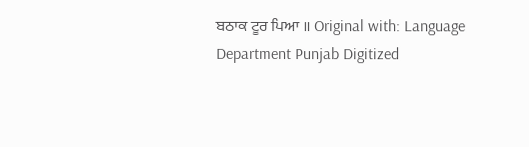ਬਠਾਕ ਟੂਰ ਪਿਆ ॥ Original with: Language Department Punjab Digitized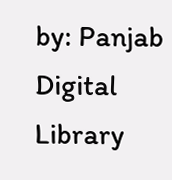by: Panjab Digital Library